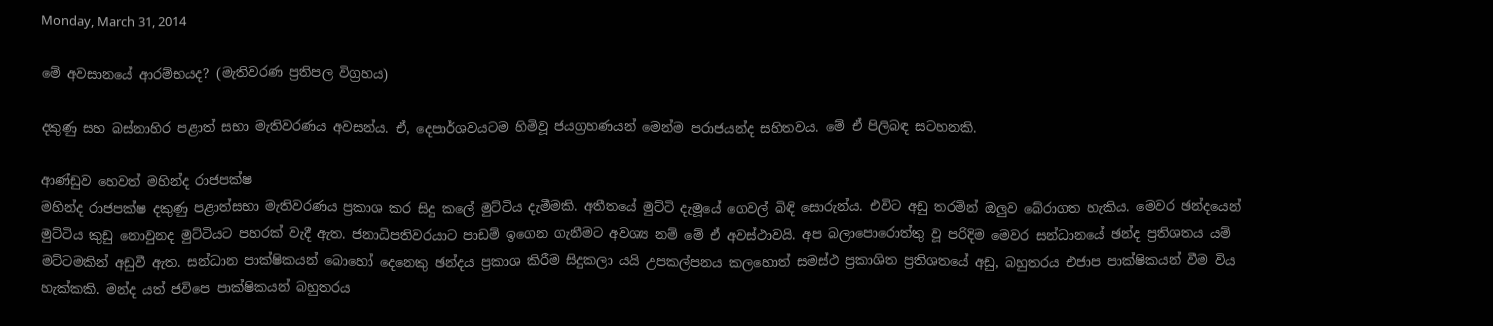Monday, March 31, 2014

මේ අවසානයේ ආරම්භයද? (මැතිවරණ ප්‍රතිපල විග්‍රහය)

දකුණු සහ බස්නාහිර පළාත් සභා මැතිවරණය අවසන්ය. ඒ, දෙපාර්ශවයටම හිමිවූ ජයග්‍රහණයන් මෙන්ම පරාජයන්ද සහිතවය. මේ ඒ පිලිබඳ සටහනකි.

ආණ්ඩුව හෙවත් මහින්ද රාජපක්ෂ
මහින්ද රාජපක්ෂ දකුණු පළාත්සභා මැතිවරණය ප්‍රකාශ කර සිදු කලේ මුට්ටිය දැමීමකි. අතීතයේ මුට්ටි දැමූයේ ගෙවල් බිඳි සොරුන්ය. එවිට අඩු තරමින් ඔලුව බේරාගත හැකිය. මෙවර ඡන්දයෙන් මුට්ටිය කුඩු නොවුනද මුට්ටියට පහරක් වැදී ඇත. ජනාධිපතිවරයාට පාඩම් ඉගෙන ගැනීමට අවශ්‍ය නම් මේ ඒ අවස්ථාවයි. අප බලාපොරොත්තු වූ පරිදිම මෙවර සන්ධානයේ ඡන්ද ප්‍රතිශතය යම් මට්ටමකින් අඩුවී ඇත. සන්ධාන පාක්ෂිකයන් බොහෝ දෙනෙකු ඡන්දය ප්‍රකාශ කිරීම සිදුකලා යයි උපකල්පනය කලහොත් සමස්ථ ප්‍රකාශිත ප්‍රතිශතයේ අඩු, බහුතරය එජාප පාක්ෂිකයන් වීම විය හැක්කකි. මන්ද යත් ජවිපෙ පාක්ෂිකයන් බහුතරය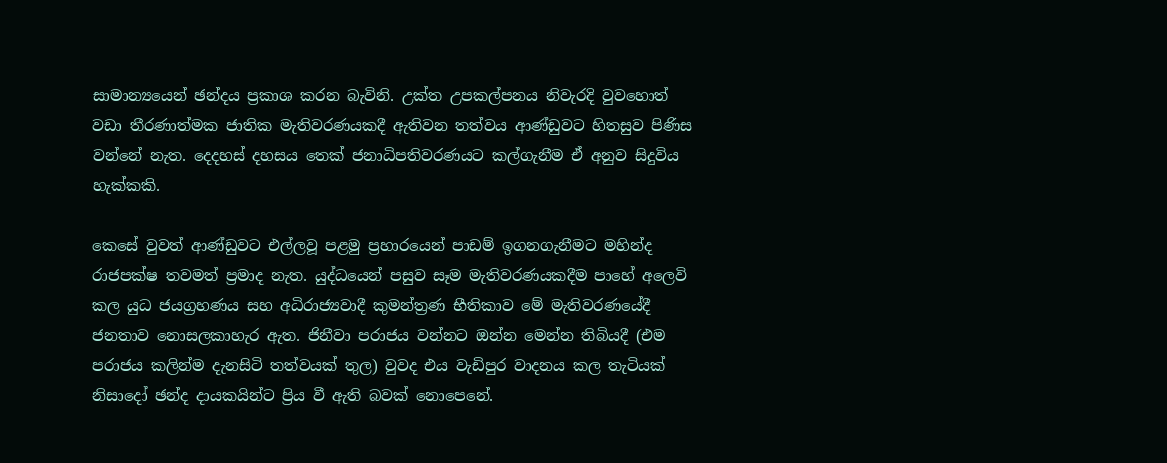සාමාන්‍යයෙන් ඡන්දය ප්‍රකාශ කරන බැවිනි. උක්ත උපකල්පනය නිවැරදි වුවහොත් වඩා තීරණාත්මක ජාතික මැතිවරණයකදී ඇතිවන තත්වය ආණ්ඩුවට හිතසුව පිණිස වන්නේ නැත. දෙදහස් දහසය තෙක් ජනාධිපතිවරණයට කල්ගැනීම ඒ අනුව සිදුවිය හැක්කකි.

කෙසේ වුවත් ආණ්ඩුවට එල්ලවූ පළමු ප්‍රහාරයෙන් පාඩම් ඉගනගැනීමට මහින්ද රාජපක්ෂ තවමත් ප්‍රමාද නැත. යුද්ධයෙන් පසුව සෑම මැතිවරණයකදීම පාහේ අලෙවි කල යුධ ජයග්‍රහණය සහ අධිරාජ්‍යවාදී කුමන්ත්‍රණ භීතිකාව මේ මැතිවරණයේදී ජනතාව නොසලකාහැර ඇත. ජිනීවා පරාජය වන්නට ඔන්න මෙන්න තිබියදී (එම පරාජය කලින්ම දැනසිටි තත්වයක් තුල) වුවද එය වැඩිපුර වාදනය කල තැටියක් නිසාදෝ ඡන්ද දායකයින්ට ප්‍රිය වී ඇති බවක් නොපෙනේ.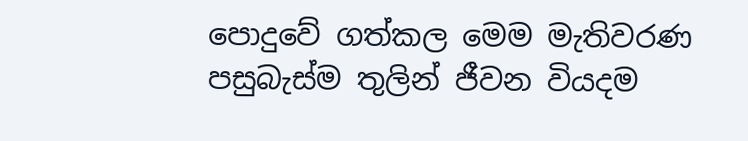පොදුවේ ගත්කල මෙම මැතිවරණ පසුබැස්ම තුලින් ජීවන වියදම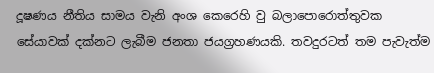දූෂණය නීතිය සාමය වැනි අංශ කෙරෙහි වු බලාපොරොත්තුවක සේයාවක් දක්නට ලැබීම ජනතා ජයග්‍රහණයකි. තවදුරටත් තම පැවැත්ම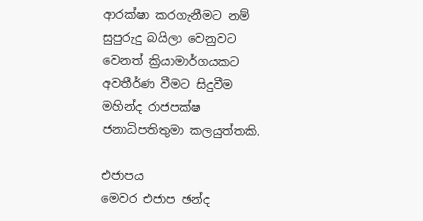ආරක්ෂා කරගැනීමට නම් සුපුරුදු බයිලා වෙනුවට වෙනත් ක්‍රියාමාර්ගයකට අවතීර්ණ වීමට සිදුවීම මහින්ද රාජපක්ෂ ජනාධිපතිතුමා කලයුත්තකි.

එජාපය
මෙවර එජාප ඡන්ද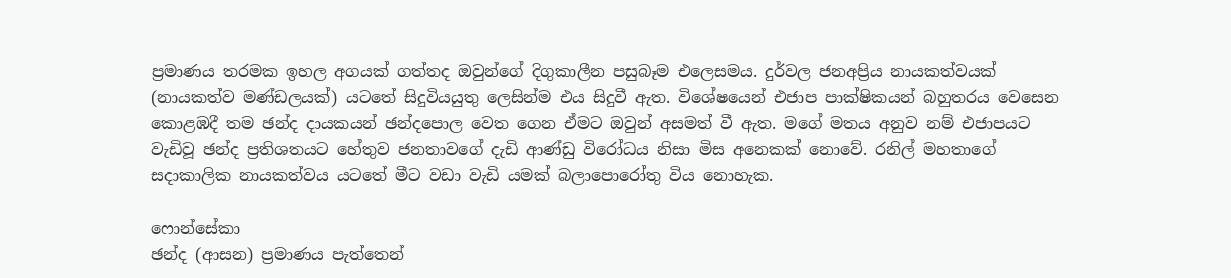ප්‍රමාණය තරමක ඉහල අගයක් ගත්තද ඔවුන්ගේ දිගුකාලීන පසුබෑම එලෙසමය. දුර්වල ජනඅප්‍රිය නායකත්වයක් (නායකත්ව මණ්ඩලයක්) යටතේ සිදුවියයුතු ලෙසින්ම එය සිදුවී ඇත. විශේෂයෙන් එජාප පාක්ෂිකයන් බහුතරය වෙසෙන කොළඹදී තම ඡන්ද දායකයන් ඡන්දපොල වෙත ගෙන ඒමට ඔවුන් අසමත් වී ඇත. මගේ මතය අනුව නම් එජාපයට වැඩිවූ ඡන්ද ප්‍රතිශතයට හේතුව ජනතාවගේ දැඩි ආණ්ඩු විරෝධය නිසා මිස අනෙකක් නොවේ. රනිල් මහතාගේ සදාකාලික නායකත්වය යටතේ මීට වඩා වැඩි යමක් බලාපොරෝතු විය නොහැක.

ෆොන්සේකා
ඡන්ද (ආසන) ප්‍රමාණය පැත්තෙන්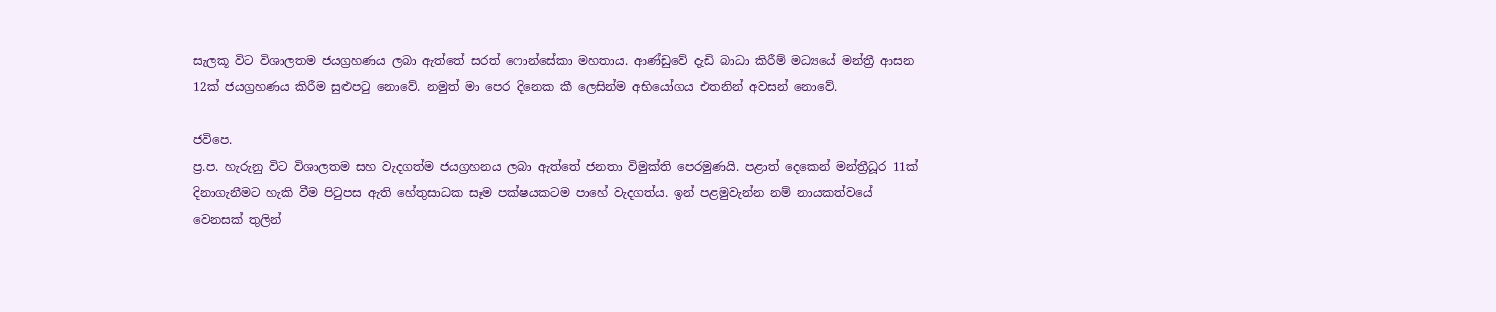සැලකූ විට විශාලතම ජයග්‍රහණය ලබා ඇත්තේ සරත් ෆොන්සේකා මහතාය. ආණ්ඩුවේ දැඩි බාධා කිරීම් මධ්‍යයේ මන්ත්‍රී ආසන 12ක් ජයග්‍රහණය කිරීම සුළුපටු නොවේ. නමුත් මා පෙර දිනෙක කී ලෙසින්ම අභියෝගය එතනින් අවසන් නොවේ.

ජවිපෙ.
ප්‍ර.ප. හැරුනු විට විශාලතම සහ වැදගත්ම ජයග්‍රහනය ලබා ඇත්තේ ජනතා විමුක්ති පෙරමුණයි. පළාත් දෙකෙන් මන්ත්‍රීධූර 11ක් දිනාගැනීමට හැකි වීම පිටුපස ඇති හේතුසාධක සෑම පක්ෂයකටම පාහේ වැදගත්ය. ඉන් පළමුවැන්න නම් නායකත්වයේ වෙනසක් තුලින්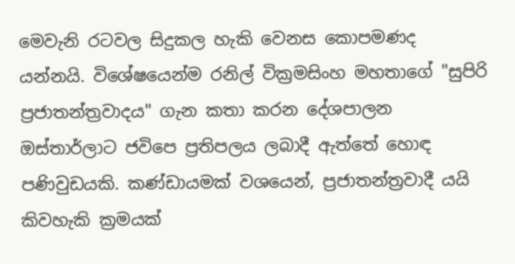මෙවැනි රටවල සිදුකල හැකි වෙනස කොපමණද යන්නයි. විශේෂයෙන්ම රනිල් වික්‍රමසිංහ මහතාගේ "සුපිරි ප්‍රජාතන්ත්‍රවාදය" ගැන කතා කරන දේශපාලන ඔස්තාර්ලාට ජවිපෙ ප්‍රතිපලය ලබාදී ඇත්තේ හොඳ පණිවුඩයකි. කණ්ඩායමක් වශයෙන්, ප්‍රජාතන්ත්‍රවාදී යයි කිවහැකි ක්‍රමයක්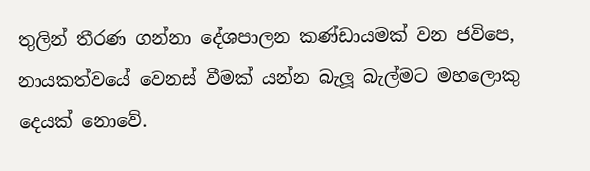තුලින් තීරණ ගන්නා දේශපාලන කණ්ඩායමක් වන ජවිපෙ, නායකත්වයේ වෙනස් වීමක් යන්න බැලූ බැල්මට මහලොකු දෙයක් නොවේ.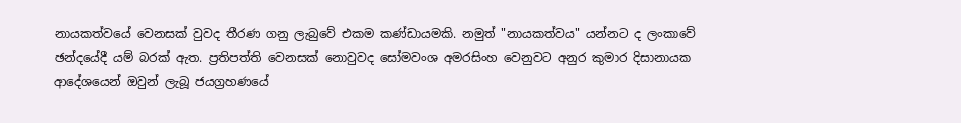නායකත්වයේ වෙනසක් වුවද තීරණ ගනු ලැබුවේ එකම කණ්ඩායමකි. නමුත් "නායකත්වය" යන්නට ද ලංකාවේ ඡන්දයේදී යම් බරක් ඇත. ප්‍රතිපත්ති වෙනසක් නොවුවද සෝමවංශ අමරසිංහ වෙනුවට අනුර කුමාර දිසානායක ආදේශයෙන් ඔවුන් ලැබූ ජයග්‍රහණයේ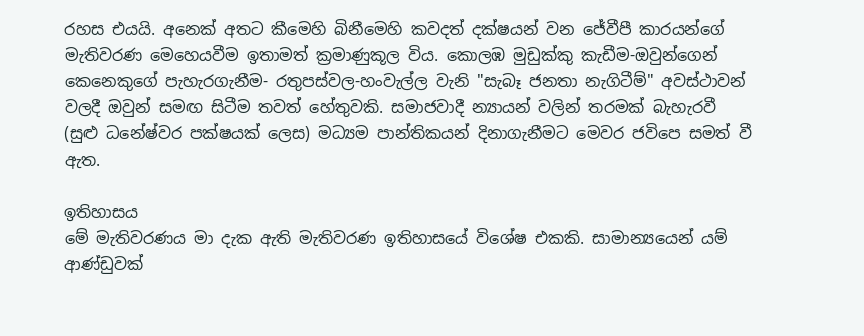රහස එයයි. අනෙක් අතට කීමෙහි බිනීමෙහි කවදත් දක්ෂයන් වන ජේවීපී කාරයන්ගේ මැතිවරණ මෙහෙයවීම ඉතාමත් ක්‍රමාණුකූල විය. කොලඹ මුඩුක්කු කැඩීම-ඔවුන්ගෙන් කෙනෙකුගේ පැහැරගැනීම- රතුපස්වල-හංවැල්ල වැනි "සැබෑ ජනතා නැගිටීම්" අවස්ථාවන් වලදී ඔවුන් සමඟ සිටීම තවත් හේතුවකි. සමාජවාදී න්‍යායන් වලින් තරමක් බැහැරවී (සුළු ධනේෂ්වර පක්ෂයක් ලෙස) මධ්‍යම පාන්තිකයන් දිනාගැනීමට මෙවර ජවිපෙ සමත් වී ඇත.

ඉතිහාසය
මේ මැතිවරණය මා දැක ඇති මැතිවරණ ඉතිහාසයේ විශේෂ එකකි. සාමාන්‍යයෙන් යම් ආණ්ඩුවක්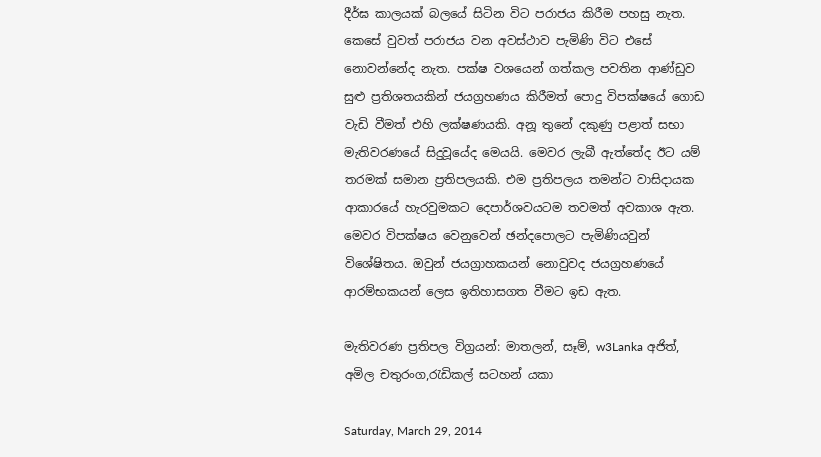දීර්ඝ කාලයක් බලයේ සිටින විට පරාජය කිරීම පහසු නැත. කෙසේ වුවත් පරාජය වන අවස්ථ‍ාව පැමිණි විට එසේ නොවන්නේද නැත. පක්ෂ වශයෙන් ගත්කල පවතින ආණ්ඩුව සුළු ප්‍රතිශතයකින් ජයග්‍රහණය කිරීමත් පොදු විපක්ෂයේ ගොඩ වැඩි වීමත් එහි ලක්ෂණයකි. අනූ තුනේ දකුණු පළාත් සභා මැතිවරණයේ සිදුවූයේද මෙයයි. මෙවර ලැබී ඇත්තේද ඊට යම් තරමක් සමාන ප්‍රතිපලයකි. එම ප්‍රතිපලය තමන්ට වාසිදායක ආකාරයේ හැරවුමකට දෙපාර්ශවයටම තවමත් අවකාශ ඇත. මෙවර විපක්ෂය වෙනුවෙන් ඡන්දපොලට පැමිණියවුන් විශේෂිතය. ඔවුන් ජයග්‍රාහකයන් නොවුවද ජයග්‍රහණයේ ආරම්භකයන් ලෙස ඉතිහාසගත වීමට ඉඩ ඇත.

මැතිවරණ ප්‍රතිපල විග්‍රයන්: මාතලන්, සෑම්, w3Lanka අජිත්, අමිල චතුරංග,රැඩිකල් සටහන් යකා

Saturday, March 29, 2014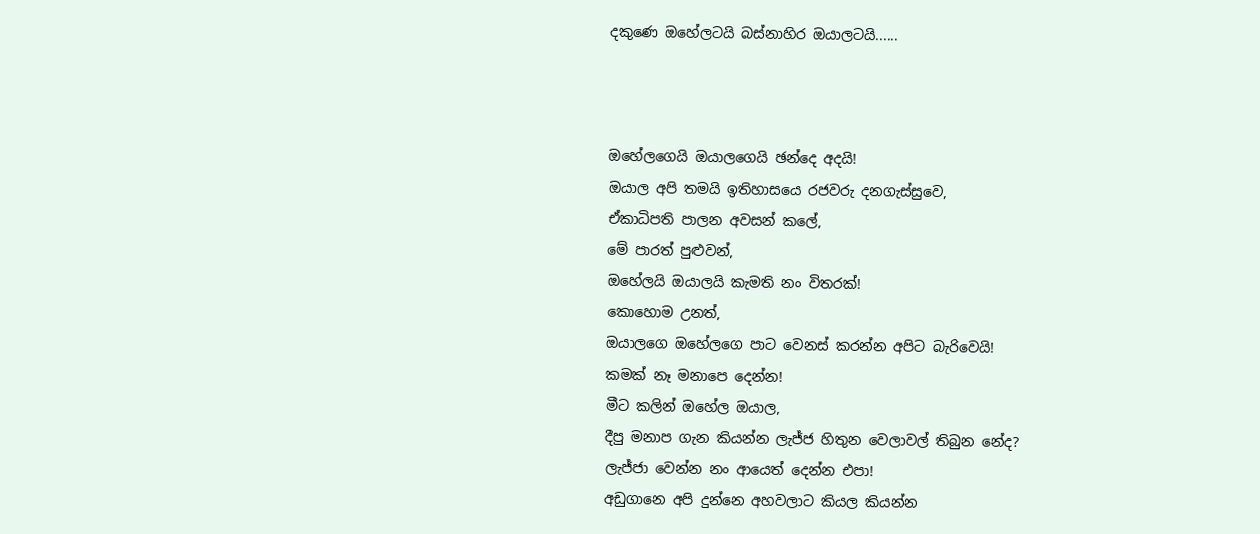දකුණෙ ඔහේලටයි බස්නාහිර ඔයාලටයි......



ඔහේලගෙයි ඔයාලගෙයි ඡන්දෙ අදයි!
ඔයාල අපි තමයි ඉතිහා‍සයෙ රජවරු දනගැස්සුවෙ,
ඒකාධිපති පාලන අවසන් කලේ,
මේ පාරත් පුළුවන්,
ඔහේලයි ඔයාලයි කැමති නං විතරක්!
කොහොම උනත්,
ඔයාලගෙ ඔහේලගෙ පාට වෙනස් කරන්න අපිට බැරිවෙයි!
කමක් නෑ මනාපෙ දෙන්න!
මීට කලින් ඔහේල ඔයාල,
දීපු මනාප ගැන කියන්න ලැජ්ජ හිතුන වෙලාවල් තිබුන නේද?
ලැජ්ජා වෙන්න නං ආයෙත් දෙන්න එපා!
අඩුගානෙ අපි දුන්නෙ අහවලාට කියල කියන්න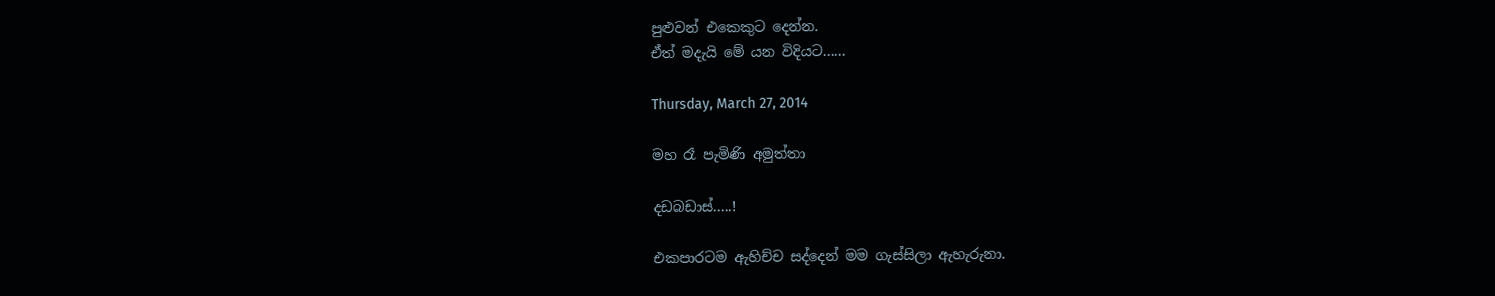පුළුවන් එකෙකුට දෙන්න.
ඒත් මදැයි මේ යන විදියට......

Thursday, March 27, 2014

මහ රෑ පැමිණි අමුත්තා

දඩබඩාස්.....!

එකපාරටම ඇහිච්ච සද්දෙන් මම ගැස්සිලා ඇහැරුනා.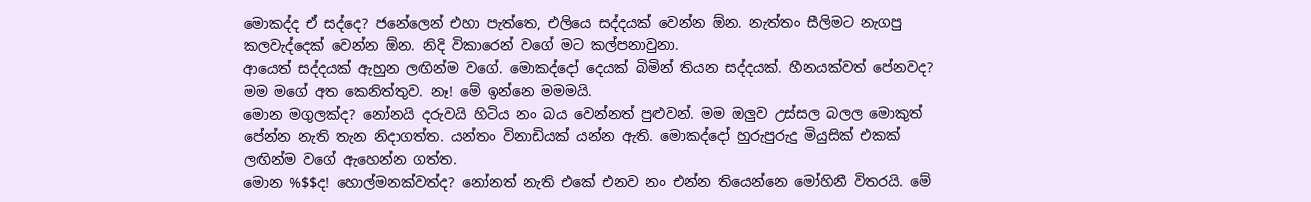මොකද්ද ඒ සද්දෙ? ජනේලෙන් එහා පැත්තෙ, එලියෙ සද්දයක් වෙන්න ඕන. නැත්තං සීලිමට නැගපු කලවැද්දෙක් වෙන්න ඕන. නිදි විකාරෙන් වගේ මට කල්පනාවුනා.
ආයෙත් සද්දයක් ඇහුන ලඟින්ම වගේ. මොකද්දෝ දෙයක් බිමින් තියන සද්දයක්. හීනයක්වත් පේනවද? මම මගේ අත කෙනිත්තුව. නෑ! මේ ඉන්නෙ මමමයි.
මොන මගුලක්ද? නෝනයි දරුවයි හිටිය නං බය වෙන්නත් පුළුවන්. මම ඔලුව උස්සල බලල මොකුත් පේන්න නැති තැන නිදාගත්ත. යන්තං විනාඩියක් යන්න ඇති. මොකද්දෝ හුරුපුරුදු මියුසික් එකක් ලඟින්ම වගේ ඇහෙන්න ගත්ත.
මොන %$$ද! හොල්මනක්වත්ද? නෝනත් නැති එකේ එනව නං එන්න තියෙන්නෙ මෝහිනී විතරයි. මේ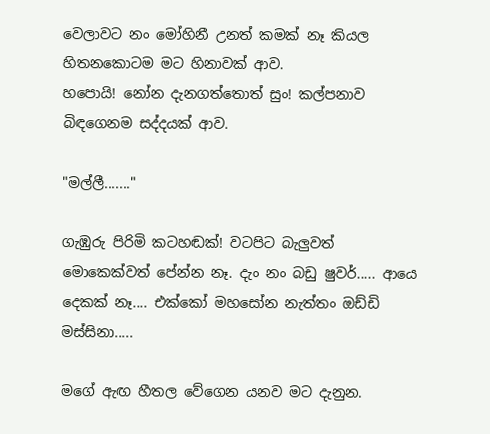වෙලාවට නං මෝහිනී උනත් කමක් නෑ කියල හිතනකොටම මට හිනාවක් ආව.
හපොයි! නෝන දැනගත්තොත් සුං! කල්පනාව බිඳගෙනම සද්දයක් ආව.

"මල්ලී......."

ගැඹුරු පිරිමි කටහඬක්! වටපිට බැලුවත් මොකෙක්වත් පේන්න නෑ. දැං නං බඩු ෂුවර්..... ආයෙ දෙකක් නෑ.... එක්කෝ මහසෝන නැත්තං ඔඩ්ඩි මස්සිනා.....

මගේ ඇඟ හීතල වේගෙන යනව මට දැනුන.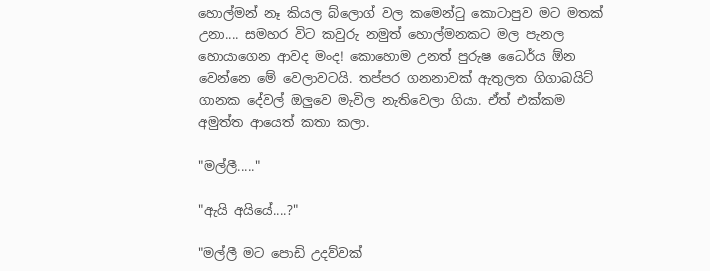හොල්මන් නෑ කියල බ්ලොග් වල කමෙන්ටු කොටාපුව මට මතක් උනා.... සමහර විට කවුරු නමුත් හොල්මනකට මල පැනල හොයාගෙන ආවද මංද! කොහොම උනත් පුරුෂ ධෛර්ය ඕන වෙන්නෙ මේ වෙලාවටයි. තප්පර ගනනාවක් ඇතුලත ගිගාබයිට් ගානක දේවල් ඔලුවෙ මැවිල නැතිවෙලා ගියා. ඒත් එක්කම අමුත්ත ආයෙත් කතා කලා.

"මල්ලී....."

"ඇයි අයියේ....?"

"මල්ලී මට පොඩි උදව්වක්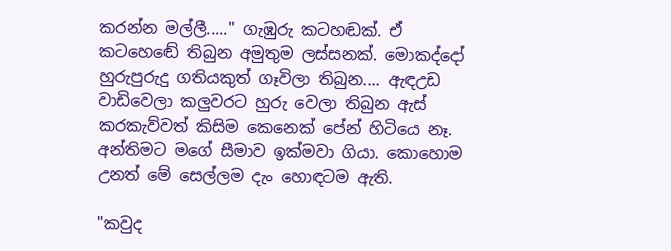කරන්න මල්ලී....." ගැඹුරු කටහඬක්. ඒ කටහ‍ෙඬේ තිබුන අමුතුම ලස්සනක්. මොකද්දෝ හුරුපුරුදු ගතියකුත් ගෑවිලා තිබුන.... ඇඳඋඩ වාඩිවෙලා කලුවරට හුරු වෙලා තිබුන ඇස් කරකැව්වත් කිසිම කෙනෙක් පේන් හිටියෙ නෑ. අන්තිමට මගේ සීමාව ඉක්මවා ගියා. කොහොම උනත් මේ සෙල්ලම දැං හොඳටම ඇති.

"කවුද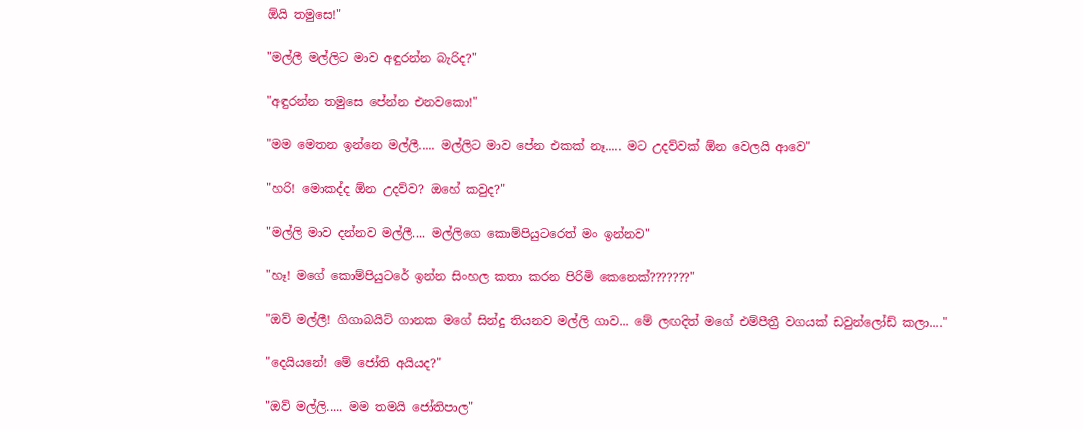ඕයි තමුසෙ!"

"මල්ලී මල්ලිට මාව අඳුරන්න බැරිද?"

"අඳුරන්න තමුසෙ පේන්න එනවකො!"

"මම මෙතන ඉන්නෙ මල්ලී..... මල්ලිට මාව පේන එකක් නෑ..... මට උදව්වක් ඕන වෙලයි ආවෙ"

"හරි! මොකද්ද ඕන උදව්ව? ඔහේ කවුද?"

"මල්ලි මාව දන්නව මල්ලී.... මල්ලිගෙ කොම්පියුටරෙත් මං ඉන්නව"

"හෑ! මගේ කොම්පියුටරේ ඉන්න සිංහල කතා කරන පිරිමි කෙනෙක්???????"

"ඔව් මල්ලී! ගිගාබයිට් ගානක මගේ සින්දු තියනව මල්ලි ගාව... මේ ලඟදිත් මගේ එම්පීත්‍රී වගයක් ඩවුන්ලෝඩ් කලා...."

"දෙයියනේ! මේ ජෝති අයියද?"

"ඔව් මල්ලි..... මම තමයි ජෝතිපාල"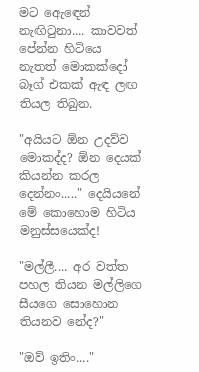මට ඇ‍ෙඳෙන් නැඟිටුනා.... කාවවත් පේන්න හිටියෙ නැතත් මොකක්දෝ බෑග් එකක් ඇඳ ලඟ තියල තිබුන.

"අයියට ඕන උදව්ව මොකද්ද? ඕන දෙයක් කියන්න කරල දෙන්නං....." දෙයියනේ මේ කොහොම හිටිය මනුස්සයෙක්ද!

"මල්ලී.... අර වත්ත පහල තියන මල්ලිගෙ සීයගෙ සොහොන තියනව නේද?"

"ඔව් ඉතිං...."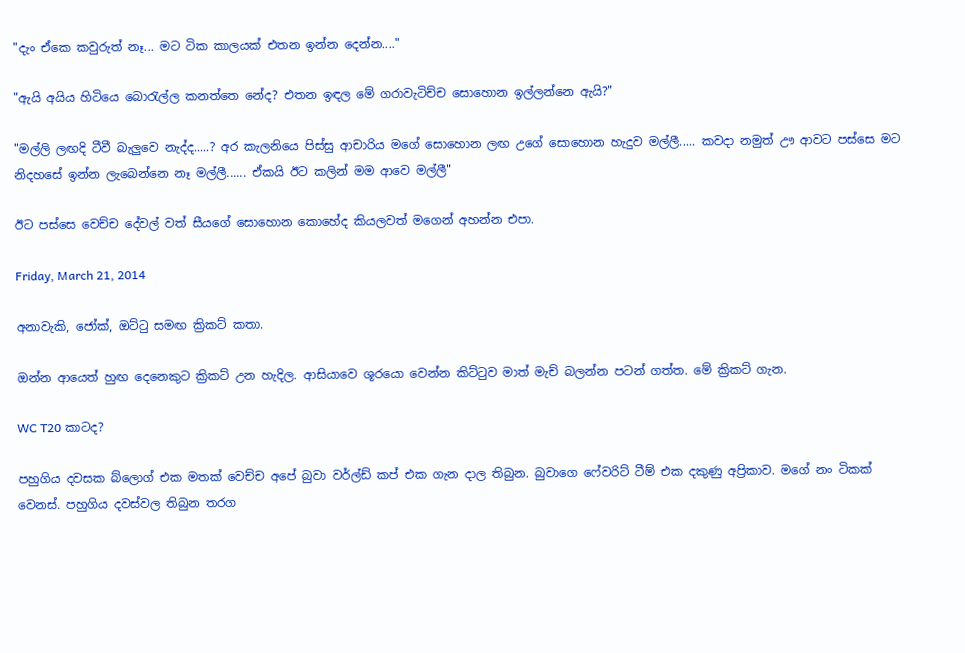"දැං ඒකෙ කවුරුත් නෑ... මට ටික කාලයක් එතන ඉන්න දෙන්න...."

"ඇයි අයිය හිටියෙ බොරැල්ල කනත්තෙ නේද? එතන ඉඳල මේ ගරාවැටිච්ච සොහොන ඉල්ලන්නෙ ඇයි?"

"මල්ලි ලඟදි ටීවී බැලුවෙ නැද්ද.....? අර කැලනියෙ පිස්සු ආචාරිය මගේ සොහොන ලඟ උගේ සොහොන හැදුව මල්ලී..... කවදා නමුත් ඌ ආවට පස්සෙ මට නිදහසේ ඉන්න ලැබෙන්නෙ නෑ මල්ලී...... ඒකයි ඊට කලින් මම ආවෙ මල්ලී"

ඊට පස්සෙ වෙච්ච දේවල් වත් සීයගේ සොහොන කොහේද කියලවත් මගෙන් අහන්න එපා.

Friday, March 21, 2014

අනාවැකි, ජෝක්, ඔට්ටු සමඟ ක්‍රිකට් කතා.

ඔන්න ආයෙත් හුඟ දෙනෙකුට ක්‍රිකට් උන හැදිල. ආසියාවෙ ශූරයො වෙන්න කිට්ටුව මාත් මැච් බලන්න පටන් ගත්ත. මේ ක්‍රිකට් ගැන.

WC T20 කාටද?

පහුගිය දවසක බ්ලොග් එක මතක් වෙච්ච අපේ බුවා වර්ල්ඩ් කප් එක ගැන දාල තිබුන. බුවාගෙ ෆේවරිට් ටීම් එක දකුණු අප්‍රිකාව. මගේ නං ටිකක් වෙනස්. පහුගිය දවස්වල තිබුන තරග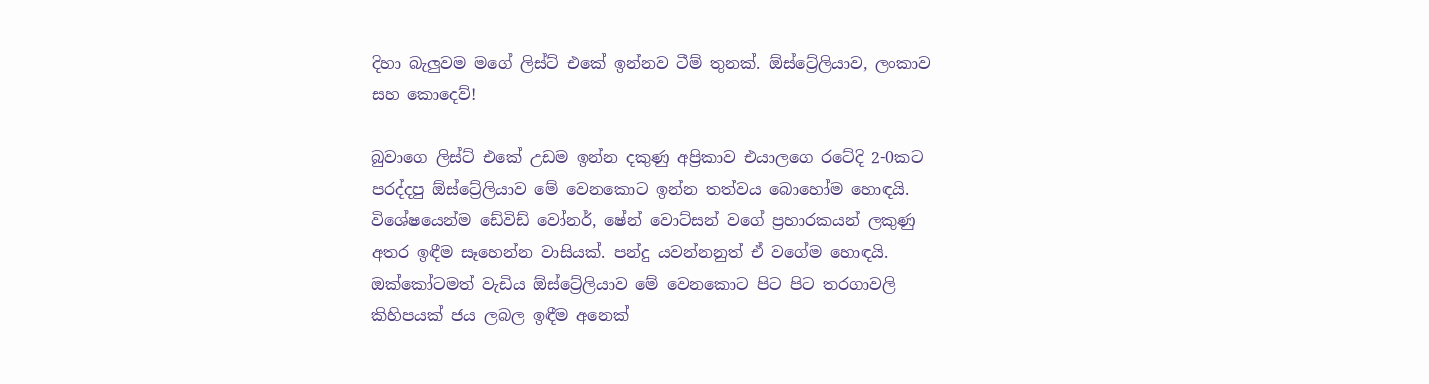දිහා බැලුවම මගේ ලිස්ට් එකේ ඉන්නව ටීම් තුනක්. ඕස්ට්‍රේලියාව, ලංකාව සහ කොදෙව්!

බුවාගෙ ලිස්ට් එකේ උඩම ඉන්න දකුණු අප්‍රිකාව එයාලගෙ රටේදි 2-0කට පරද්දපු ඕස්ට්‍රේලියාව මේ වෙනකොට ඉන්න තත්වය බොහෝම හොඳයි. විශේෂයෙන්ම ඩේවිඩ් වෝනර්, ෂේන් වොට්සන් වගේ ප්‍රහාරකයන් ලකුණු අතර ඉඳීම සෑහෙන්න වාසියක්. පන්දු යවන්නනුත් ඒ වගේම හොඳයි. ඔක්කෝටමත් වැඩිය ඕස්ට්‍රේලියාව මේ වෙනකොට පිට පිට තරගාවලි කිහිපයක් ජය ලබල ඉඳීම අනෙක්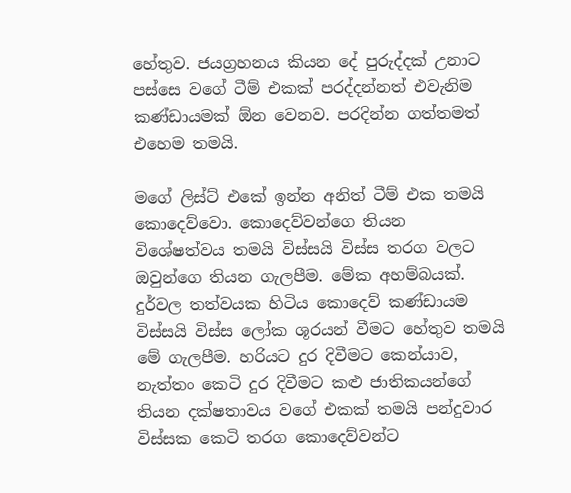හේතුව. ජයග්‍රහනය කියන දේ පුරුද්දක් උනාට පස්සෙ වගේ ටීම් එකක් පරද්දන්නත් එවැනිම කණ්ඩායමක් ඕන වෙනව. පරදින්න ගත්තමත් එහෙම තමයි.

මගේ ලිස්ට් එකේ ඉන්න අනිත් ටීම් එක තමයි කොදෙව්වො. කොදෙව්වන්ගෙ තියන විශේෂත්වය තමයි විස්සයි විස්ස තරග වලට ඔවුන්ගෙ තියන ගැලපීම. මේක අහම්බයක්. දුර්වල තත්වයක හිටිය කොදෙව් කණ්ඩායම විස්සයි විස්ස ලෝක ශූරයන් වීමට හේතුව තමයි මේ ගැලපීම. හරියට දුර දිවීමට කෙන්යාව, නැත්තං කෙටි දුර දිවීමට කළු ජාතිකයන්ගේ තියන දක්ෂතාවය වගේ එකක් තමයි පන්දුවාර විස්සක කෙටි තරග කොදෙව්වන්ට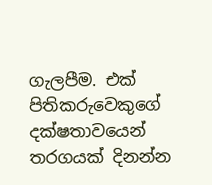ගැලපීම. එක් පිතිකරුවෙකුගේ දක්ෂතාවයෙන් තරගයක් දිනන්න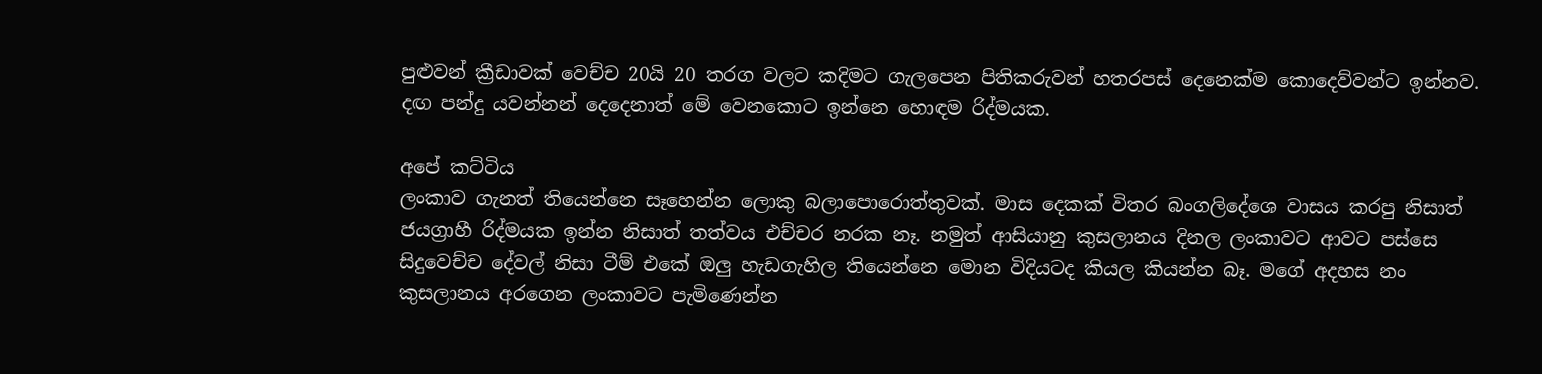පුළුවන් ක්‍රීඩාවක් වෙච්ච 20යි 20 තරග වලට කදිමට ගැලපෙන පිතිකරුවන් හතරපස් දෙනෙක්ම කොදෙව්වන්ට ඉන්නව. දඟ පන්දු යවන්නන් දෙදෙනාත් මේ වෙනකොට ඉන්නෙ හොඳම රිද්මයක.

අපේ කට්ටිය
ලංකාව ගැනත් තියෙන්නෙ සෑහෙන්න ලොකු බලාපොරොත්තුවක්. මාස දෙකක් විතර බංගලිදේශෙ වාසය කරපු නිසාත් ජයග්‍රාහී රිද්මයක ඉන්න නිසාත් තත්වය එච්චර නරක නෑ. නමුත් ආසියානු කුසලානය දිනල ලංකාවට ආවට පස්සෙ සිදුවෙච්ච දේවල් නිසා ටීම් එකේ ඔලු හැඩගැහිල තියෙන්නෙ මොන විදියටද කියල කියන්න බෑ. මගේ අදහස නං කුසලානය අරගෙන ලංකාවට පැමිණෙන්න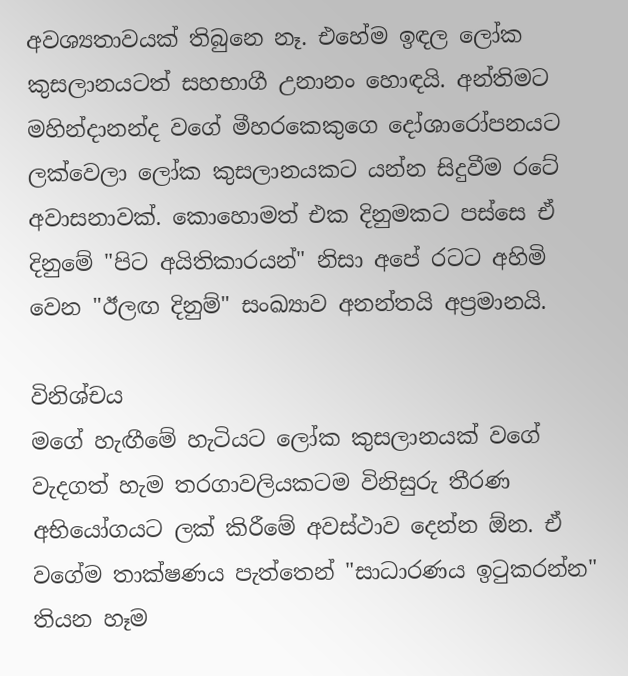අවශ්‍යතාවයක් තිබුනෙ නෑ. එහේම ඉඳල ලෝක කුසලානයටත් සහභාගී උනානං හොඳයි. අන්තිමට මහින්දානන්ද වගේ මීහරකෙකුගෙ දෝශාරෝපනයට ලක්වෙලා ලෝක කුසලානයකට යන්න සිදුවීම රටේ අවාසනාවක්. කොහොමත් එක දිනුමකට පස්සෙ ඒ දිනුමේ "පිට අයිතිකාරයන්" නිසා අපේ රටට අහිමි වෙන "ඊලඟ දිනුම්" සංඛ්‍යාව අනන්තයි අප්‍රමානයි.

විනිශ්චය
මගේ හැඟීමේ හැටියට ලෝක කුසලානයක් වගේ වැදගත් හැම තරගාවලියකටම විනිසුරු තීරණ අභියෝගයට ලක් කිරීමේ අවස්ථාව දෙන්න ඕන. ඒ වගේම තාක්ෂණය පැත්තෙන් "සාධාරණය ඉටුකරන්න" තියන හෑම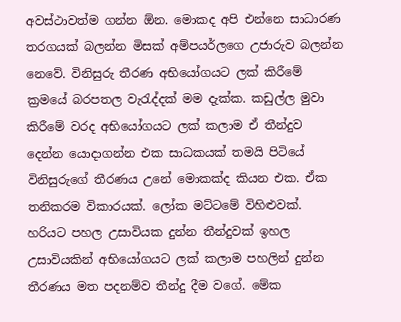අවස්ථාවත්ම ගන්න ඕන. මොකද අපි එන්නෙ සාධාරණ තරගයක් බලන්න මිසක් අම්පයර්ලගෙ උජාරුව බලන්න නෙවේ. විනිසුරු තීරණ අභියෝගයට ලක් කිරීමේ ක්‍රමයේ බරපතල වැරැද්දක් මම දැක්ක. කඩුල්ල මුවා කිරීමේ වරද අභියෝගයට ලක් කලාම ඒ තීන්දුව දෙන්න යොදාගන්න එක සාධකයක් තමයි පිටියේ විනිසුරුගේ තීරණය උනේ මොකක්ද කියන එක. ඒක තනිකරම විකාරයක්. ලෝක මට්ටමේ විහිළුවක්. හරියට පහල උසාවියක දුන්න තීන්දුවක් ඉහල උසාවියකින් අභියෝගයට ලක් කලාම පහලින් දුන්න තීරණය මත පදනම්ව තීන්දු දීම වගේ. මේක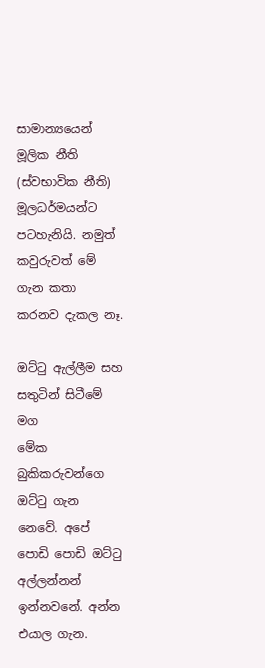සාමාන්‍යයෙන් මූලික නීති (ස්වභාවික නීති) මූලධර්මයන්ට පටහැනියි. නමුත් කවුරුවත් ‍මේ ගැන කතා කරනව දැකල නෑ.

ඔට්ටු ඇල්ලීම සහ සතුටින් සිටීමේ මග
මේක බුකිකරුවන්ගෙ ඔට්ටු ගැන නෙවේ. අපේ පොඩි පොඩි ඔට්ටු අල්ලන්නන් ඉන්නවනේ. අන්න එයාල ගැන.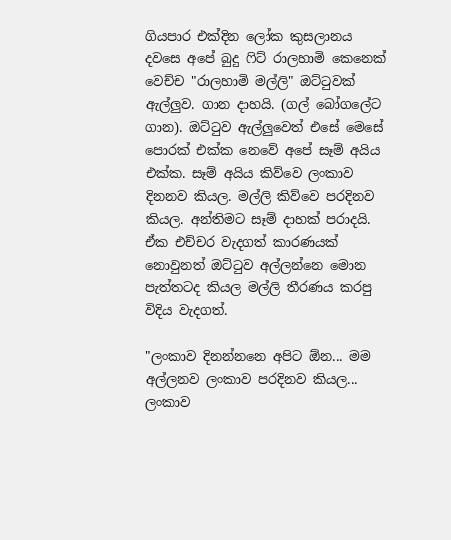ගියපාර එක්දින ලෝක කුසලානය දවසෙ අපේ බුදු ෆිට් රාලහාමි කෙනෙක් වෙච්ච "රාලහාමි මල්ලි" ඔට්ටුවක් ඇල්ලුව. ගාන දාහයි. (ගල් බෝගලේට ගාන). ඔට්ටුව ඇල්ලුවෙත් එසේ මෙසේ පොරක් එක්ක නෙවේ අපේ සෑම් අයිය එක්ක. සෑම් අයිය කිව්වෙ ලංකාව දිනනව කියල. මල්ලි කිව්වෙ පරදිනව කියල. අන්තිමට සෑම් දාහක් පරාදයි. ඒක එච්චර වැදගත් කාරණයක් නොවුනත් ඔට්ටුව අල්ලන්නෙ මොන පැත්තටද කියල මල්ලි තීරණය කරපු විදිය වැදගත්.

"ලංකාව දිනන්නනෙ අපිට ඕන... මම අල්ලනව ලංකාව පරදිනව කියල... ලංකාව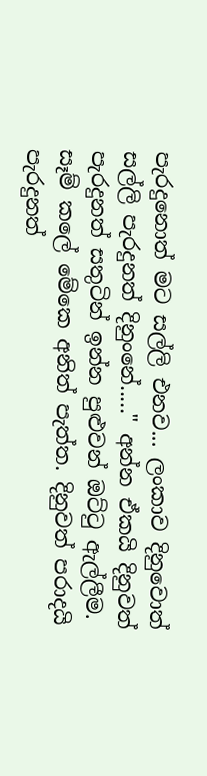පැරදුනොත් මට සල්ලි එනව... ලංකාව දිනුවොත් සල්ලි පැරදුනත් දිනුංනේ....." අන්න ඒකයි දිනුවත් පැරදුනත් සතුටින් ඉන්න පුළුවන් ඔට්ටු ඇල්ලීම. සෑම් කලේ මේකෙ අනිත් පැත්ත. දිනුවත් පරාදයි පැරදුනත්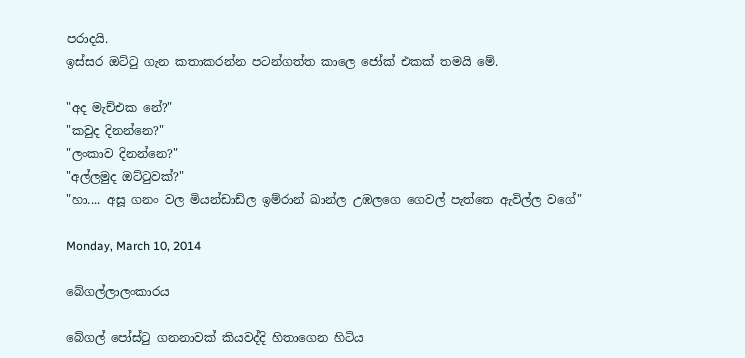පරාදයි.
ඉස්සර ඔට්ටු ගැන කතාකරන්න පටන්ගත්ත කාලෙ ජෝක් එකක් තමයි මේ.

"අද මැච්එක නේ?"
"කවුද දිනන්නෙ?"
"ලංකාව දිනන්නෙ?"
"අල්ලමුද ඔට්ටුවක්?"
"හා.... අසූ ගනං වල මියන්ඩාඩ්ල ඉම්රාන් ඛාන්ල උඹලගෙ ගෙවල් පැත්තෙ ඇවිල්ල වගේ"

Monday, March 10, 2014

බේගල්ලාලංකාරය

බේගල් පෝස්ටු ගනනාවක් කියවද්දි හිතාගෙන හිටිය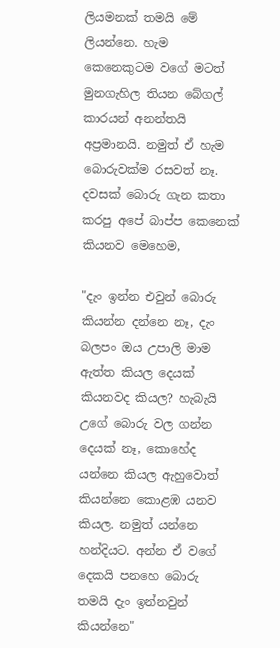ලියමනක් තමයි මේ ලියන්නෙ. හැම කෙනෙකුටම වගේ මටත් මුනගැහිල තියන ‍බේගල් කාරයන් අනන්තයි අප්‍රමානයි. නමුත් ඒ හැම බොරුවක්ම රසවත් නෑ. දවසක් බොරු ගැන කතා කරපු අපේ බාප්ප කෙනෙක් කියනව මෙහෙම,

"දැං ඉන්න එවුන් බොරු කියන්න දන්නෙ නෑ, දැං බලපං ඔය උපාලි මාම ඇත්ත කියල දෙයක් කියනවද කියල? හැබැයි උගේ බොරු වල ගන්න දෙයක් නෑ, කොහේද යන්නෙ කියල ඇහුවොත් කියන්නෙ කොළඹ යනව කියල. නමුත් යන්නෙ හන්දියට. අන්න ඒ වගේ දෙකයි පනහෙ බොරු තමයි දැං ඉන්නවුන් කියන්නෙ"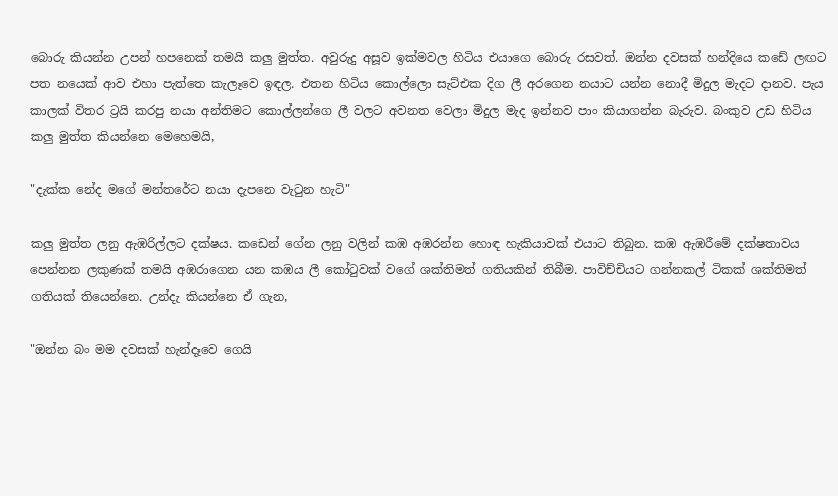බොරු කියන්න උපන් හපනෙක් තමයි කලු මුත්ත. අවුරුදු අසූව ඉක්මවල හිටිය එයාගෙ බොරු රසවත්. ඔන්න දවසක් හන්දි‍යෙ කඩේ ලඟට පත නයෙක් ආව එහා පැත්තෙ කැලෑවෙ ඉඳල. එතන හිටිය කොල්ලො සැට්එක දිග ලී අරගෙන නයාට යන්න නොදී මිදුල මැදට දානව. පැය කාලක් විතර ට්‍රයි කරපු නයා අන්තිමට කොල්ලන්ගෙ ලී වලට අවනත වෙලා මිදුල මැද ඉන්නව පාං කියාගන්න බැරුව. බංකුව උඩ හිටිය කලු මුත්ත කියන්නෙ මෙහෙමයි,

"දැක්ක නේද මගේ මන්තරේට නයා දැපනෙ වැටුන හැටි"

කලු මුත්ත ලනු ඇඹරිල්ලට දක්ෂය. කඩෙන් ගේන ලනු වලින් කඹ අඹරන්න හොඳ හැකියාවක් එයාට තිබුන. කඹ ඇඹරීමේ දක්ෂතාවය පෙන්නන ලකුණක් තමයි අඹරාගෙන යන කඹය ලී කෝටුවක් වගේ ශක්තිමත් ගතියකින් තිබීම. පාවිච්චියට ගන්නකල් ටිකක් ශක්තිමත් ගතියක් තියෙන්නෙ. උන්දැ කියන්නෙ ඒ ගැන,

"ඔන්න බං මම දවසක් හැන්දෑවෙ ගෙයි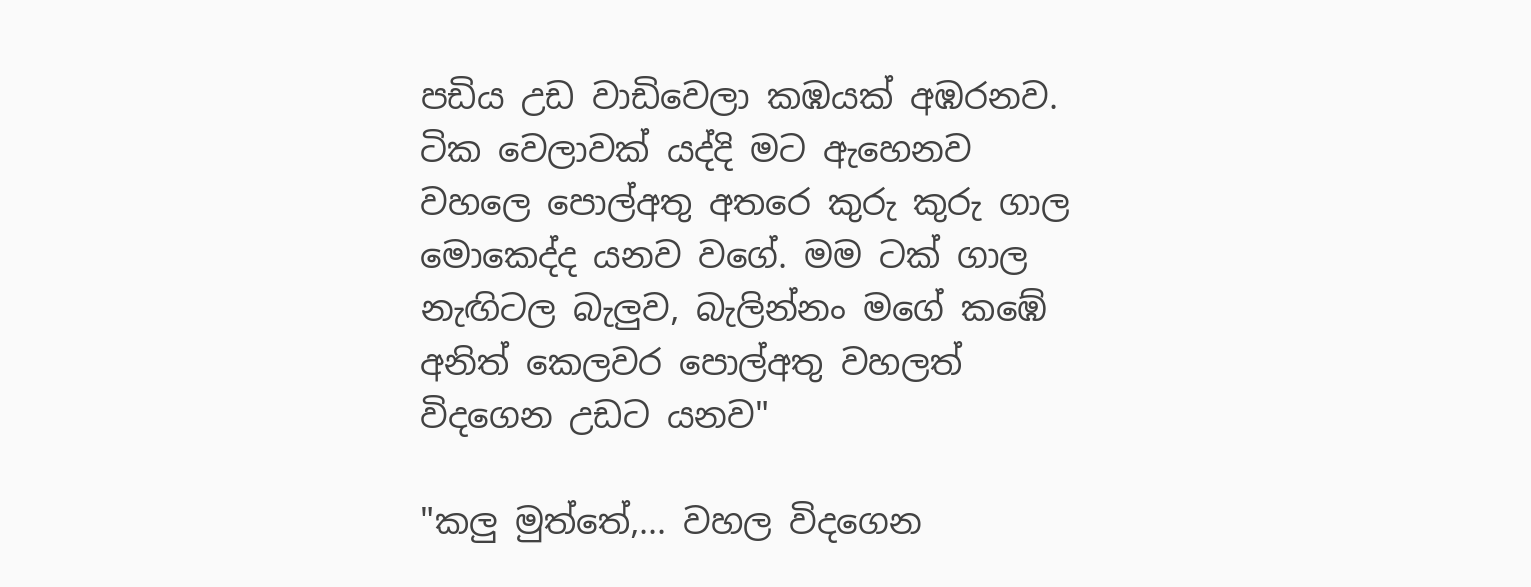පඩිය උඩ වාඩිවෙලා කඹයක් අඹරනව. ටික වෙලාවක් යද්දි මට ඇහෙනව වහලෙ පොල්අතු අතරෙ කුරු කුරු ගාල මොකෙද්ද යනව වගේ. මම ටක් ගාල නැඟිටල බැලුව, බැලින්නං මගේ කඹේ අනිත් කෙලවර පොල්අතු වහලත් විදගෙන උඩට යනව"

"කලු මුත්තේ,... වහල විදගෙන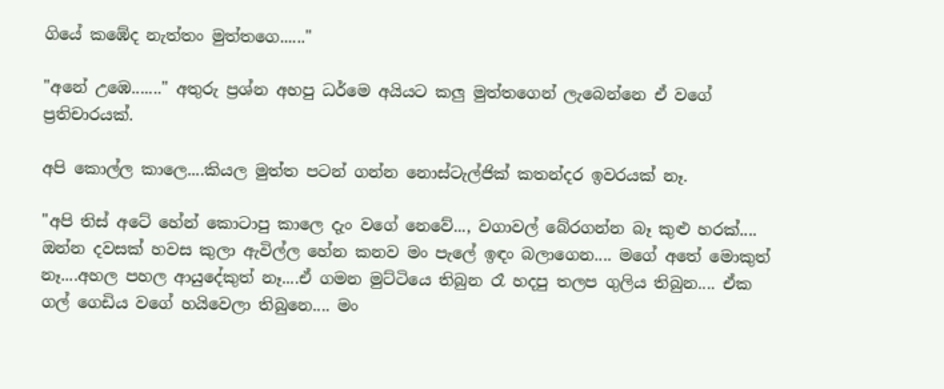ගියේ කඹේද නැත්තං මුත්තගෙ......"

"අනේ උඹෙ......." අතුරු ප්‍රශ්න අහපු ධර්මෙ අයියට කලු මුත්තගෙන් ලැබෙන්නෙ ඒ වගේ ප්‍රතිචාරයක්.

අපි කොල්ල කාලෙ....කියල මුත්ත පටන් ගන්න නොස්ටැල්ජික් කතන්දර ඉවරයක් නෑ.

"අපි තිස් අටේ හේන් කොටාපු කාලෙ දැං වගේ නෙවේ..., වගාවල් බේරගන්න බෑ කුළු හරක්.... ඔන්න දවසක් හවස කුලා ඇවිල්ල හේන කනව මං පැලේ ඉඳං බලාගෙන.... මගේ අතේ මොකුත් නෑ....අහල පහල ආයුදේකුත් නෑ....ඒ ගමන මුට්ටියෙ තිබුන රෑ හදපු තලප ගුලිය තිබුන.... ඒක ගල් ගෙඩිය වගේ හයිවෙලා තිබුනෙ.... මං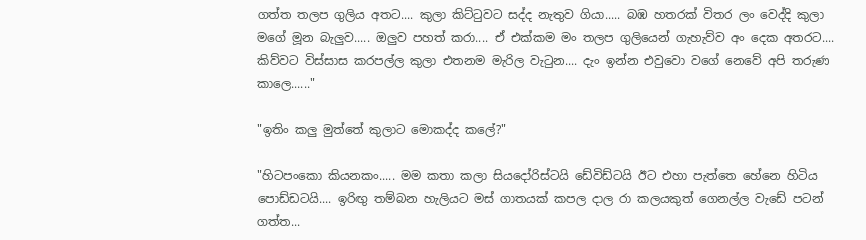ගත්ත තලප ගුලිය අතට.... කුලා කිට්ටුවට සද්ද නැතුව ගියා..... බඹ හතරක් විතර ලං වෙද්දි කුලා මගේ මූන බැලුව..... ඔලුව පහත් කරා.... ඒ එක්කම මං තලප ගුලියෙන් ගැහැව්ව අං දෙක අතරට.... කිව්වට විස්සාස කරපල්ල කුලා එතනම මැරිල වැටුන.... දැං ඉන්න එවුවො වගේ නෙවේ අපි තරුණ කාලෙ......"

"ඉතිං කලු මුත්තේ කුලාට මොකද්ද කලේ?"

"හිටපංකො කියනකං..... මම කතා කලා සියදෝරිස්ටයි ඩේවිඩ්ටයි ඊට එහා පැත්තෙ හේනෙ හිටිය පොඩ්ඩටයි.... ඉරිඟු තම්බන හැලියට මස් ගාතයක් කපල දාල රා කලයකුත් ගෙනල්ල වැඩේ පටන් ගත්ත...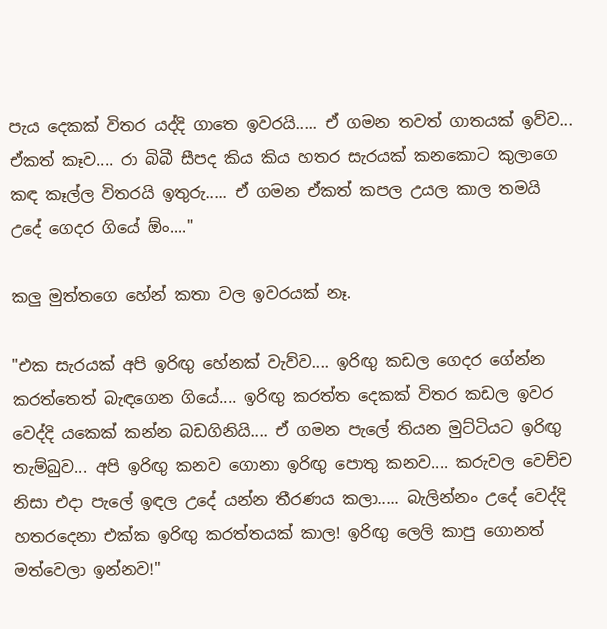පැය දෙකක් විතර යද්දි ගාතෙ ඉවරයි..... ඒ ගමන තවත් ගාතයක් ඉව්ව... ඒකත් කෑව.... රා බිබී සීපද කිය කිය හතර සැරයක් කනකොට කුලාගෙ කඳ කෑල්ල විතරයි ඉතුරු..... ඒ ගමන ඒකත් කපල උයල කාල තමයි උදේ ගෙදර ගියේ ඕං...."

කලු මුත්තගෙ හේන් කතා වල ඉවරයක් නෑ.

"එක සැරයක් අපි ඉරිඟු හේනක් වැව්ව.... ඉරිඟු කඩල ගෙදර ගේන්න කරත්තෙත් බැඳගෙන ගියේ.... ඉරිඟු කරත්ත දෙකක් විතර කඩල ඉවර වෙද්දි යකෙක් කන්න බඩගිනියි.... ඒ ගමන පැලේ තියන මුට්ටියට ඉරිඟු තැම්බුව... අපි ඉරිඟු කනව ගොනා ඉරිඟු පොතු කනව.... කරුවල වෙච්ච නිසා එදා පැලේ ඉඳල උදේ යන්න තීරණය කලා..... බැලින්නං උදේ වෙද්දි හතරදෙනා එක්ක ඉරිඟු කරත්තයක් කාල! ඉරිඟු ලෙලි කාපු ගොනත් මත්වෙලා ඉන්නව!"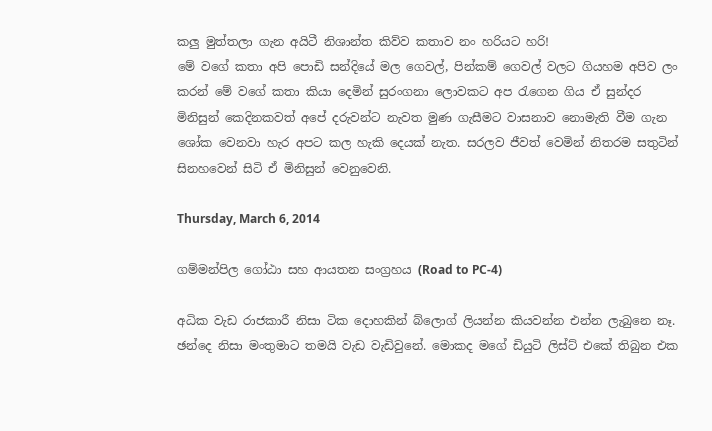කලු මුත්තලා ගැන අයිටී නිශාන්ත කිව්ව කතාව නං හරියට හරි!
මේ වගේ කතා අපි පොඩි සන්දියේ මල ගෙවල්, පින්කම් ගෙවල් වලට ගියහම අපිව ලං කරන් මේ වගේ කතා කියා දෙමින් සුරංගනා ලොවකට අප රැගෙන ගිය ඒ සුන්දර මිනිසුන් කෙදිනකවත් අපේ දරුවන්ට නැවත මුණ ගැසීමට වාසනාව නොමැති වීම ගැන ශෝක වෙනවා හැර අපට කල හැකි දෙයක් නැත. සරලව ජීවත් වෙමින් නිතරම සතුටින් සිනහවෙන් සිටි ඒ මිනිසුන් වෙනුවෙනි.

Thursday, March 6, 2014

ගම්මන්පිල ගෝඨා සහ ආයතන සංග්‍රහය (Road to PC-4)

අධික වැඩ රාජකාරී නිසා ටික දොහකින් බ්ලොග් ලියන්න කියවන්න එන්න ලැබුනෙ නෑ. ඡන්දෙ නිසා මංතුමාට තමයි වැඩ වැඩිවුනේ. මොකද මගේ ඩියුටි ලිස්ට් එකේ තිබුන එක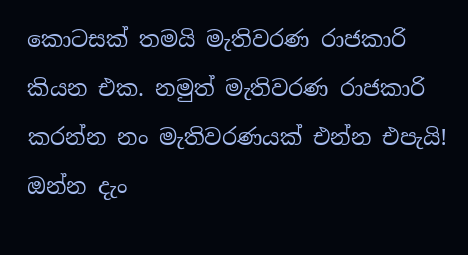කොටසක් තමයි මැතිවරණ රාජකාරි කියන එක. නමුත් මැතිවරණ රාජකාරි කරන්න නං මැතිවරණයක් එන්න එපැයි! ඔන්න දැං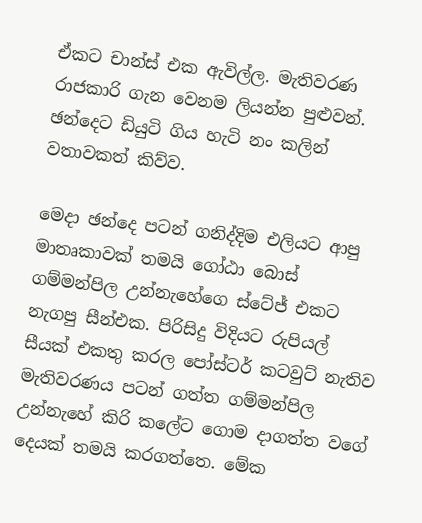ඒකට චාන්ස් එක ඇවිල්ල. මැතිවරණ රාජකාරි ගැන වෙනම ලියන්න පුළුවන්. ඡන්දෙට ඩියුටි ගිය හැටි නං කලින් වතාවකත් කිව්ව.

මෙදා ඡන්දෙ පටන් ගනිද්දිම එලියට ආපු මාතෘකාවක් තමයි ගෝඨා බොස් ගම්මන්පිල උන්නැහේගෙ ස්ටේජ් එකට නැගපු සීන්එක. පිරිසිදු විදියට රුපියල් සීයක් එකතු කරල පෝස්ටර් කටවුට් නැතිව මැතිවරණය පටන් ගත්ත ගම්මන්පිල උන්නැහේ කිරි කලේට ගොම දාගත්ත වගේ දෙයක් තමයි කරගත්තෙ. මේක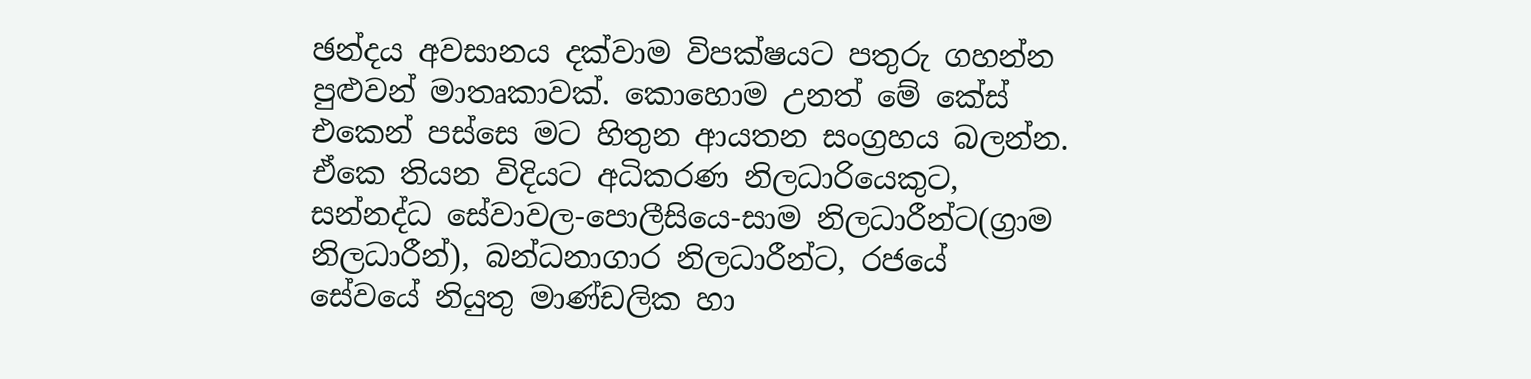ඡන්දය අවසානය දක්වාම විපක්ෂයට පතුරු ගහන්න පුළුවන් මාතෘකාවක්. කොහොම උනත් මේ කේස් එකෙන් පස්සෙ මට හිතුන ආයතන සංග්‍රහය බලන්න. ඒකෙ තියන විදියට අධිකරණ නිලධාරියෙකුට, සන්නද්ධ සේවාවල-පොලීසියෙ-සාම නිලධාරීන්ට(ග්‍රාම නිලධාරීන්), බන්ධනාගාර නිලධාරීන්ට, රජයේ සේවයේ නියුතු මාණ්ඩලික හා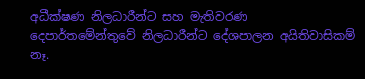අධීක්ෂණ නිලධාරීන්ට සහ මැතිවරණ දෙපාර්තමේන්තුවේ නිලධාරීන්ට දේශපාලන අයිතිවාසිකම් නෑ.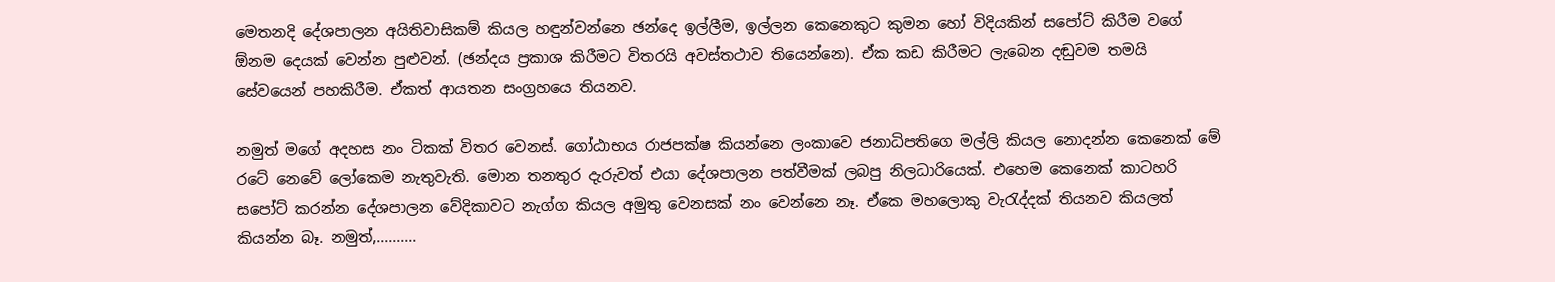මෙතනදි දේශපාලන අයිතිවාසිකම් කියල හඳුන්වන්නෙ ඡන්දෙ ඉල්ලීම, ඉල්ලන කෙනෙකුට කුමන හෝ විදියකින් සපෝට් කිරීම වගේ ඕනම දෙයක් වෙන්න පුළුවන්. (ඡන්දය ප්‍රකාශ කිරීමට විතරයි අවස්තථාව තියෙන්නෙ). ඒක කඩ කිරීමට ලැබෙන දඬුවම තමයි සේවයෙන් පහකිරීම. ඒකත් ආයතන සංග්‍රහයෙ තියනව.

නමුත් මගේ අදහස නං ටිකක් විතර වෙනස්. ගෝඨාභය රාජපක්ෂ කියන්නෙ ලංකාවෙ ජනාධිපතිගෙ මල්ලි කියල නොදන්න කෙනෙක් මේ රටේ නෙවේ ලෝකෙම නැතුවැති. මොන තනතුර දැරුවත් එයා දේශපාලන පත්වීමක් ලබපු නිලධාරියෙක්. එහෙම කෙනෙක් කාටහරි සපෝට් කරන්න දේශපාලන වේදිකාවට නැග්ග කියල අමුතු වෙනසක් නං වෙන්නෙ නෑ. ඒකෙ මහලොකු වැරැද්දක් තියනව කියලත් කියන්න බෑ. නමුත්,..........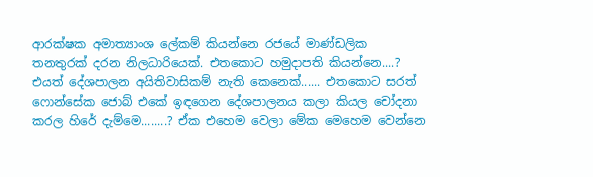ආරක්ෂක අමාත්‍යාංශ ලේකම් කියන්නෙ රජයේ මාණ්ඩලික තනතුරක් දරන නිලධාරියෙක්. එතකොට හමුදාපති කියන්නෙ....? එයත් දේශපාලන අයිතිවාසිකම් නැති කෙනෙක්...... එතකොට සරත් ෆොන්සේක ජොබ් එකේ ඉඳගෙන දේශපාලනය කලා කියල චෝදනා කරල හිරේ දැම්මෙ........? ඒක එහෙම වෙලා මේක මෙහෙම වෙන්නෙ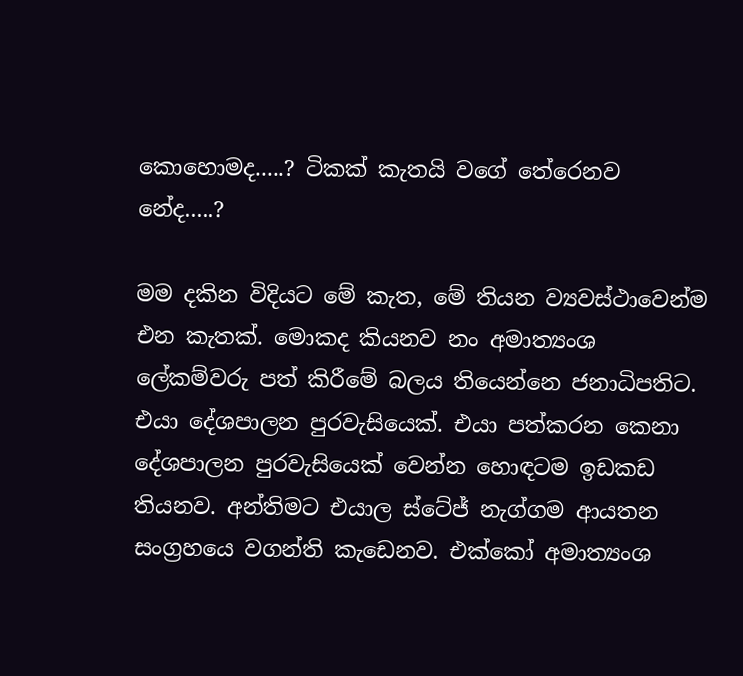කොහොමද.....? ටිකක් කැතයි වගේ තේරෙනව නේද.....?

මම දකින විදියට මේ කැත, මේ තියන ව්‍යවස්ථාවෙන්ම එන කැතක්. මොකද කියනව නං අමාත්‍යංශ ලේකම්වරු පත් කිරීමේ බලය තියෙන්නෙ ජනාධිපතිට. එයා දේශපාලන පුරවැසියෙක්. එයා පත්කරන කෙනා දේශපාලන පුරවැසියෙක් වෙන්න හොඳටම ඉඩකඩ තියනව. අන්තිමට එයාල ස්ටේජ් නැග්ගම ආයතන සංග්‍රහයෙ වගන්ති කැඩෙනව. එක්කෝ අමාත්‍යංශ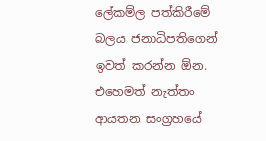ලේකම්ල පත්කිරීමේ බලය ජනාධිපතිගෙන් ඉවත් කරන්න ඕන. එහෙමත් නැත්තං ආයතන සංග්‍රහයේ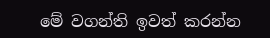මේ වගන්ති ඉවත් කරන්න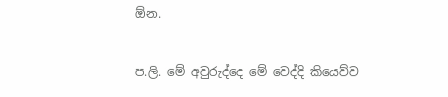ඕන.


ප.ලි. මේ අවුරුද්දෙ මේ වෙද්දි කියෙව්ව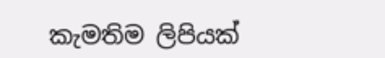කැමතිම ලිපියක්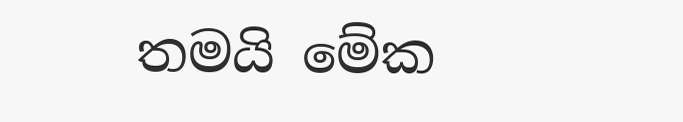තමයි මේක